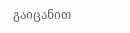გაიცანით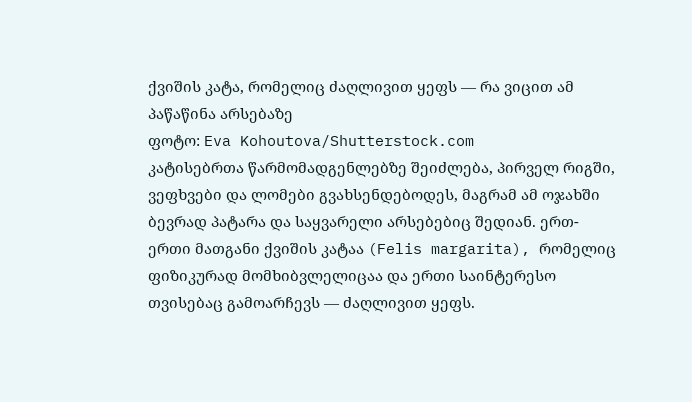ქვიშის კატა, რომელიც ძაღლივით ყეფს — რა ვიცით ამ პაწაწინა არსებაზე
ფოტო: Eva Kohoutova/Shutterstock.com
კატისებრთა წარმომადგენლებზე შეიძლება, პირველ რიგში, ვეფხვები და ლომები გვახსენდებოდეს, მაგრამ ამ ოჯახში ბევრად პატარა და საყვარელი არსებებიც შედიან. ერთ-ერთი მათგანი ქვიშის კატაა (Felis margarita), რომელიც ფიზიკურად მომხიბვლელიცაა და ერთი საინტერესო თვისებაც გამოარჩევს — ძაღლივით ყეფს.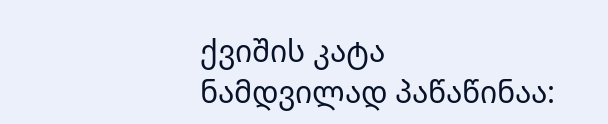ქვიშის კატა ნამდვილად პაწაწინაა: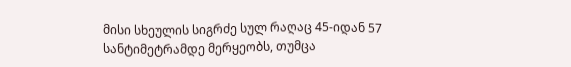მისი სხეულის სიგრძე სულ რაღაც 45-იდან 57 სანტიმეტრამდე მერყეობს, თუმცა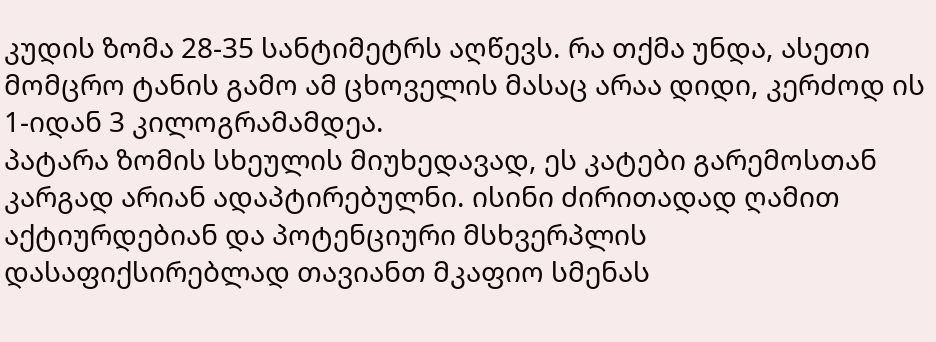კუდის ზომა 28-35 სანტიმეტრს აღწევს. რა თქმა უნდა, ასეთი მომცრო ტანის გამო ამ ცხოველის მასაც არაა დიდი, კერძოდ ის 1-იდან 3 კილოგრამამდეა.
პატარა ზომის სხეულის მიუხედავად, ეს კატები გარემოსთან კარგად არიან ადაპტირებულნი. ისინი ძირითადად ღამით აქტიურდებიან და პოტენციური მსხვერპლის დასაფიქსირებლად თავიანთ მკაფიო სმენას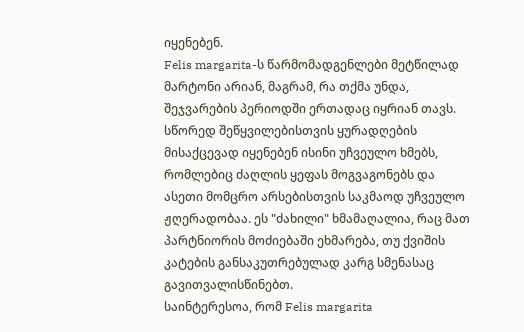იყენებენ.
Felis margarita-ს წარმომადგენლები მეტწილად მარტონი არიან, მაგრამ, რა თქმა უნდა, შეჯვარების პერიოდში ერთადაც იყრიან თავს. სწორედ შეწყვილებისთვის ყურადღების მისაქცევად იყენებენ ისინი უჩვეულო ხმებს, რომლებიც ძაღლის ყეფას მოგვაგონებს და ასეთი მომცრო არსებისთვის საკმაოდ უჩვეულო ჟღერადობაა. ეს "ძახილი" ხმამაღალია, რაც მათ პარტნიორის მოძიებაში ეხმარება, თუ ქვიშის კატების განსაკუთრებულად კარგ სმენასაც გავითვალისწინებთ.
საინტერესოა, რომ Felis margarita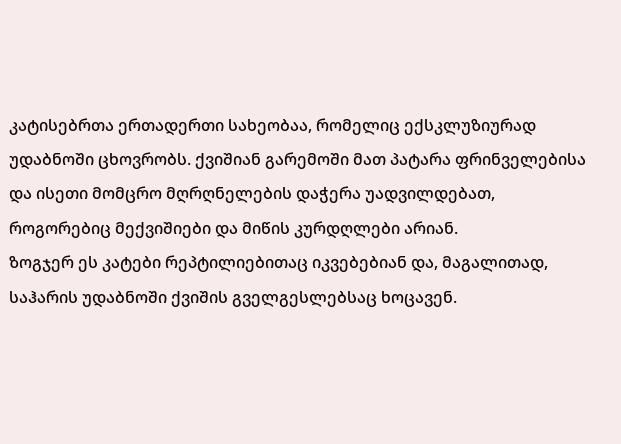კატისებრთა ერთადერთი სახეობაა, რომელიც ექსკლუზიურად უდაბნოში ცხოვრობს. ქვიშიან გარემოში მათ პატარა ფრინველებისა და ისეთი მომცრო მღრღნელების დაჭერა უადვილდებათ, როგორებიც მექვიშიები და მიწის კურდღლები არიან.
ზოგჯერ ეს კატები რეპტილიებითაც იკვებებიან და, მაგალითად, საჰარის უდაბნოში ქვიშის გველგესლებსაც ხოცავენ.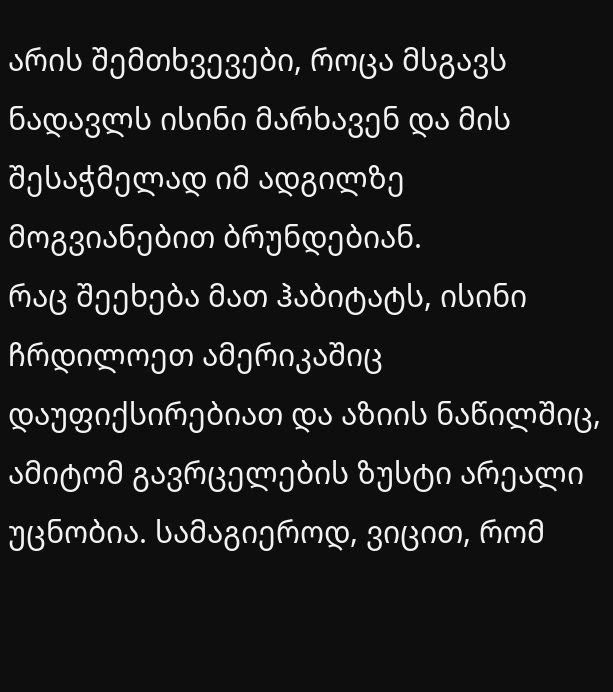არის შემთხვევები, როცა მსგავს ნადავლს ისინი მარხავენ და მის შესაჭმელად იმ ადგილზე მოგვიანებით ბრუნდებიან.
რაც შეეხება მათ ჰაბიტატს, ისინი ჩრდილოეთ ამერიკაშიც დაუფიქსირებიათ და აზიის ნაწილშიც, ამიტომ გავრცელების ზუსტი არეალი უცნობია. სამაგიეროდ, ვიცით, რომ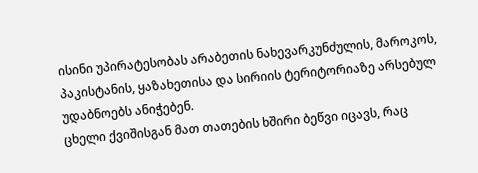ისინი უპირატესობას არაბეთის ნახევარკუნძულის, მაროკოს, პაკისტანის, ყაზახეთისა და სირიის ტერიტორიაზე არსებულ უდაბნოებს ანიჭებენ.
ცხელი ქვიშისგან მათ თათების ხშირი ბეწვი იცავს, რაც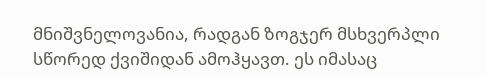მნიშვნელოვანია, რადგან ზოგჯერ მსხვერპლი სწორედ ქვიშიდან ამოჰყავთ. ეს იმასაც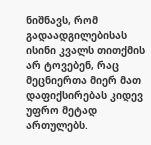ნიშნავს, რომ გადაადგილებისას ისინი კვალს თითქმის არ ტოვებენ, რაც მეცნიერთა მიერ მათ დაფიქსირებას კიდევ უფრო მეტად ართულებს.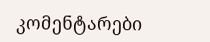კომენტარები